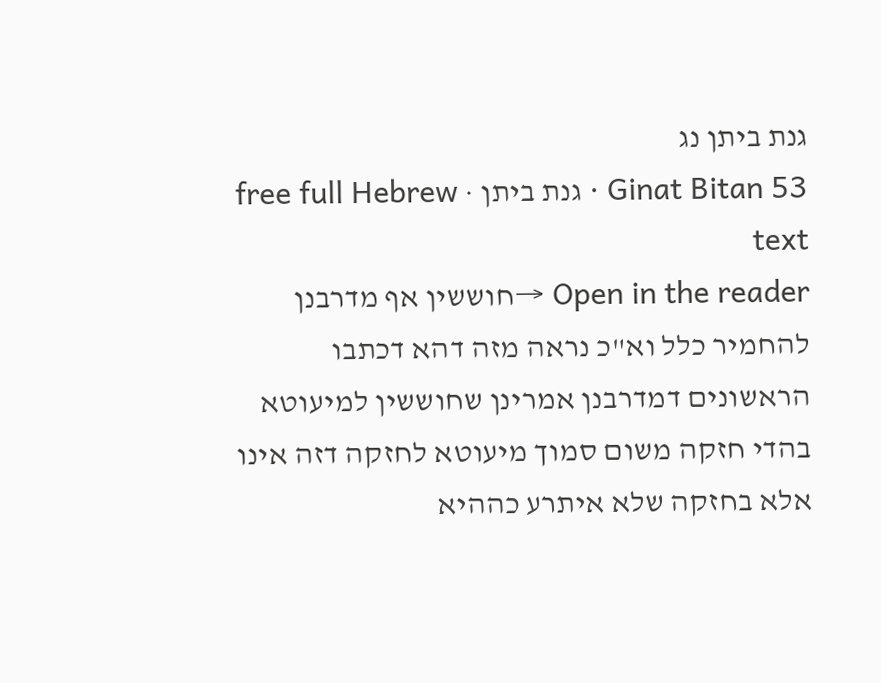גנת ביתן נג
Ginat Bitan 53 · גנת ביתן · free full Hebrew text
Open in the reader →חוששין אף מדרבנן להחמיר כלל וא"כ נראה מזה דהא דכתבו הראשונים דמדרבנן אמרינן שחוששין למיעוטא בהדי חזקה משום סמוך מיעוטא לחזקה דזה אינו אלא בחזקה שלא איתרע כההיא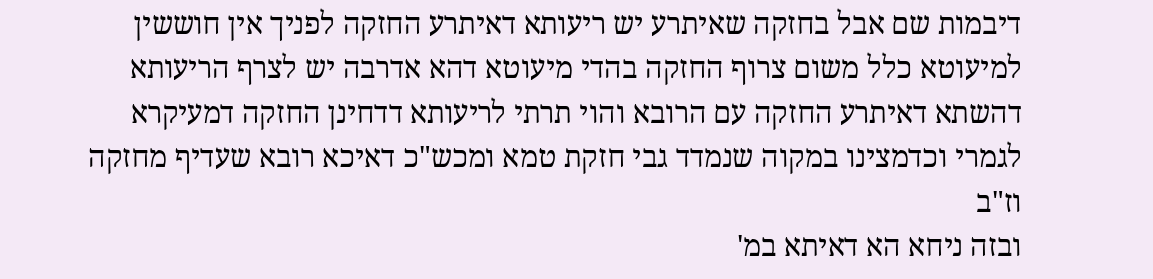דיבמות שם אבל בחזקה שאיתרע יש ריעותא דאיתרע החזקה לפניך אין חוששין למיעוטא כלל משום צרוף החזקה בהדי מיעוטא דהא אדרבה יש לצרף הריעותא דהשתא דאיתרע החזקה עם הרובא והוי תרתי לריעותא דדחינן החזקה דמעיקרא לגמרי וכדמצינו במקוה שנמדד גבי חזקת טמא ומכש"כ דאיכא רובא שעדיף מחזקה וז"ב
ובזה ניחא הא דאיתא במ'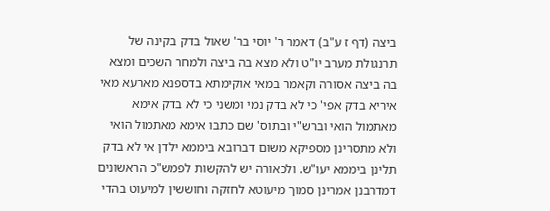ביצה (דף ז ע"ב) דאמר ר' יוסי בר' שאול בדק בקינה של תרנגולת מערב יו"ט ולא מצא בה ביצה ולמחר השכים ומצא בה ביצה אסורה וקאמר במאי אוקימתא בדספנא מארעא מאי איריא בדק אפי' כי לא בדק נמי ומשני כי לא בדק אימא מאתמול הואי וברש"י ובתוס' שם כתבו אימא מאתמול הואי ולא מתסרינן מספיקא משום דברובא ביממא ילדן אי לא בדק תלינן ביממא יעו"ש. ולכאורה יש להקשות לפמש"כ הראשונים דמדרבנן אמרינן סמוך מיעוטא לחזקה וחוששין למיעוט בהדי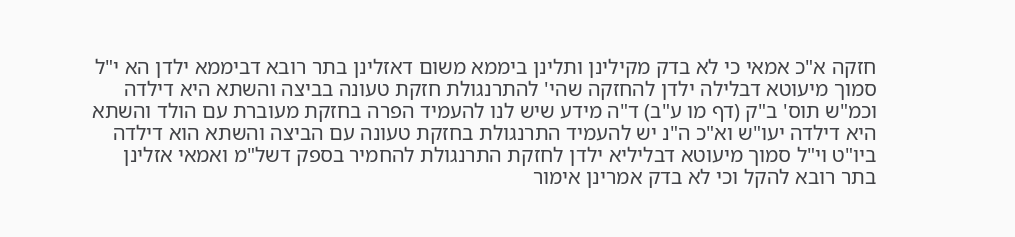חזקה א"כ אמאי כי לא בדק מקילינן ותלינן ביממא משום דאזלינן בתר רובא דביממא ילדן הא י"ל סמוך מיעוטא דבלילה ילדן להחזקה שהי' להתרנגולת חזקת טעונה בביצה והשתא היא דילדה וכמ"ש תוס' ב"ק (דף מו ע"ב) ד"ה מידע שיש לנו להעמיד הפרה בחזקת מעוברת עם הולד והשתא היא דילדה יעו"ש וא"כ ה"נ יש להעמיד התרנגולת בחזקת טעונה עם הביצה והשתא הוא דילדה ביו"ט וי"ל סמוך מיעוטא דבליליא ילדן לחזקת התרנגולת להחמיר בספק דשל"מ ואמאי אזלינן בתר רובא להקל וכי לא בדק אמרינן אימור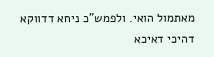מאתמול הואי. ולפמש"כ ניחא דדווקא דהיכי דאיכא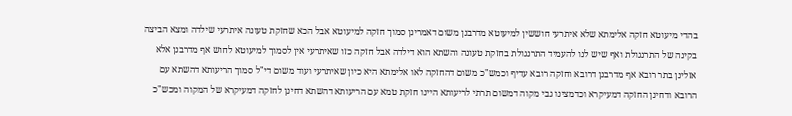בהדי מיעוטא חזקה אלימתא שלא איתרעי חוששין למיעוטא מדרבנן משום דאמרינן סמוך חזקה למיעוטא אבל הכא שחזקת טעונה איתרעי שילדה ומצא הביצה בקינה של התרנגולת ואף שיש לנו להעמיד התרנגולת בחזקת טעונה והשתא הוא דילדה אבל חזקה כזו שאיתרעי אין לסמוך למיעוטא לחוש אף מדרבנן אלא אזלינן בתר רובא אף מדרבנן דרובא וחזקה רובא עדיף וכמש"כ משום דהחזקה לאו אלימתא היא כיון שאיתרעי ועוד משום די"ל סמוך הריעותא דהשתא עם הרובא ודחינן החזקה דמעיקרא וכדמצינו גבי מקוה דמשום תרתי לריעותא היינו חזקת טמא עם הריעותא דהשתא דחינן לחזקה דמעיקרא של המקוה ומכש"כ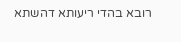רובא בהדי ריעותא דהשתא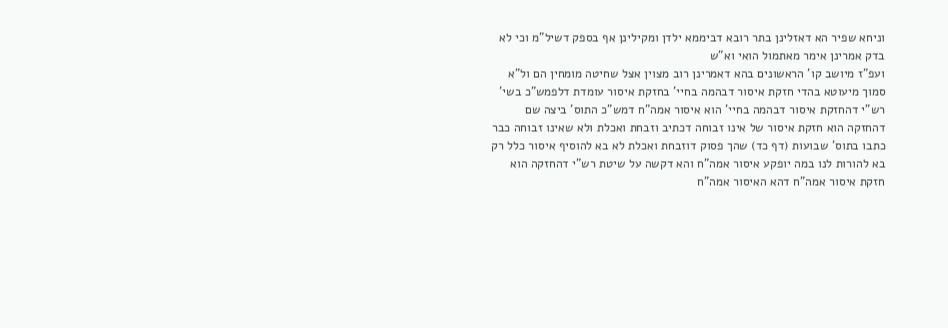וניחא שפיר הא דאזלינן בתר רובא דביממא ילדן ומקילינן אף בספק דשיל"מ וכי לא בדק אמרינן אימר מאתמול הואי וא"ש
ועפ"ז מיושב קו' הראשונים בהא דאמרינן רוב מצוין אצל שחיטה מומחין הם ול"א סמוך מיעוטא בהדי חזקת איסור דבהמה בחיי' בחזקת איסור עומדת דלפמש"כ בשי' רש"י דהחזקת איסור דבהמה בחיי' הוא איסור אמה"ח דמש"כ התוס' ביצה שם דהחזקה הוא חזקת איסור של אינו זבוחה דכתיב וזבחת ואכלת ולא שאינו זבוחה כבר כתבו בתוס' שבועות (דף כד) שהך פסוק דוזבחת ואכלת לא בא להוסיף איסור כלל רק בא להורות לנו במה יופקע איסור אמה"ח והא דקשה על שיטת רש"י דהחזקה הוא חזקת איסור אמה"ח דהא האיסור אמה"ח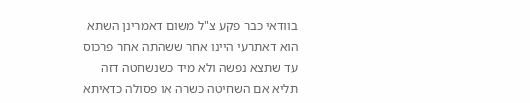בוודאי כבר פקע צ"ל משום דאמרינן השתא הוא דאתרעי היינו אחר ששהתה אחר פרכוס עד שתצא נפשה ולא מיד כשנשחטה דזה תליא אם השחיטה כשרה או פסולה כדאיתא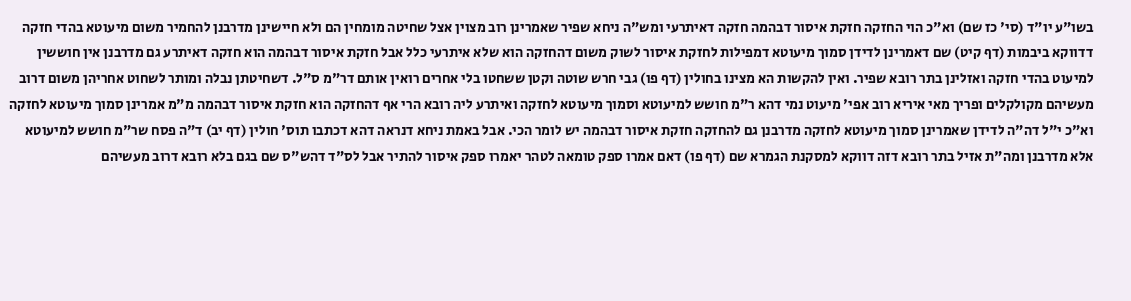בשו"ע יו"ד (סי' כז שם) וא"כ הוי החזקה חזקת איסור דבהמה חזקה דאיתרעי ומש"ה ניחא שפיר שאמרינן רוב מצוין אצל שחיטה מומחין הם ולא חיישינן מדרבנן להחמיר משום מיעוטא בהדי חזקה דדווקא ביבמות (דף קיט) שם דאמרינן לדידן סמוך מיעוטא דמפילות לחזקת איסור לשוק משום דהחזקה הוא שלא איתרעי כלל אבל חזקת איסור דבהמה הוא חזקה דאיתרע גם מדרבנן אין חוששין למיעוט בהדי חזקה ואזלינן בתר רובא שפיר. ואין להקשות הא מצינו בחולין (דף פו) גבי חרש שוטה וקטן ששחטו בלי אחרים רואין אותם דר"מ ס"ל. דשחיטתן נבלה ומותר לשחוט אחריהן משום דרוב מעשיהם מקולקלים ופריך מאי איריא רוב אפי' מיעוט נמי דהא ר"מ חושש למיעוטא וסמוך מיעוטא לחזקה ואיתרע ליה רובא הרי אף דהחזקה הוא חזקת איסור דבהמה מ"מ אמרינן סמוך מיעוטא לחזקה וא"כ י"ל דה"ה לדידן שאמרינן סמוך מיעוטא לחזקה מדרבנן גם להחזקה חזקת איסור דבהמה יש לומר הכי. אבל באמת ניחא דנראה דהא דכתבו תוס' חולין (דף יב) ד"ה פסח שר"מ חושש למיעוטא אלא מדרבנן ומה"ת אזיל בתר רובא דזה דווקא למסקנת הגמרא שם (דף פו) דאם אמרו ספק טומאה לטהר יאמרו ספק איסור להתיר אבל לס"ד דהש"ס שם בגם בלא רובא דרוב מעשיהם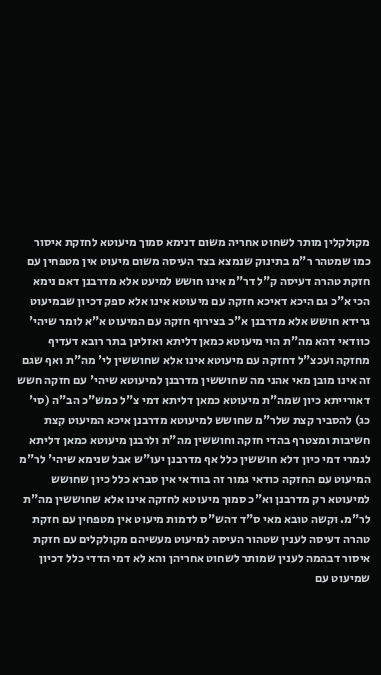מקולקלין מותר לשחוט אחריה משום דנימא סמוך מיעוטא לחזקת איסור כמו שמטהר ר"מ בתינוק שנמצא בצד העיסה משום מיעוט אין מטפחין עם חזקת טהרה דעיסה ק"ל דר"מ אינו חושש למיעט אלא מדרבנן דאם נימא הכי א"כ גם היכא דאיכא חזקה עם מיעוטא אינו אלא ספק דכיון שבמיעוט גרידא חושש אלא מדרבנן א"כ בצירוף חזקה עם המיעוט א"א לומר שיהי' כוודאי דהא מה"ת הוי מיעוטא כמאן דליתא ואזלינן בתר רובא דעדיף מחזקה ועכצ"ל דחזקה עם מיעוטא אינו אלא שחוששין לי' מה"ת ואף שגם זה אינו מובן מאי אהני מה שחוששין מדרבנן למיעוטא שיהי' עם חזקה חשש דאורייתא כיון שמה"ת מיעוטא כמאן דליתא דמי צ"ל כמש"כ הב"ה (סי' כג) להסביר קצת שלר"מ שחושש למיעוטא מדרבנן איכא המיעוט קצת חשיבות ומצטרף בהדי חזקה וחוששין מה"ת ולרבנן מיעוטא כמאן דליתא לגמרי דמי כיון דלא חוששין כלל אף מדרבנן יעו"ש אבל שנימא שיהי' לר"מ המיעוט עם החזקה כודאי גמור זה בוודאי אין סברא כלל כיון שחושש למיעוטא רק מדרבנן וא"כ סמוך מיעוטא לחזקה אינו אלא שחוששין מה"ת לר"מ. וקשה טובא מאי ס"ד דהש"ס לדמות מיעוט אין מטפחין עם חזקת טהרה דעיסה לענין שטהור העיסה למיעוט מעשיהם מקולקלים עם חזקת איסור דבהמה לענין שמותר לשחוט אחריהן והא לא דמי הדדי כלל דכיון שמיעוט עם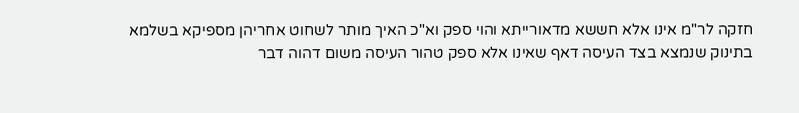חזקה לר"מ אינו אלא חששא מדאורייתא והוי ספק וא"כ האיך מותר לשחוט אחריהן מספיקא בשלמא בתינוק שנמצא בצד העיסה דאף שאינו אלא ספק טהור העיסה משום דהוה דבר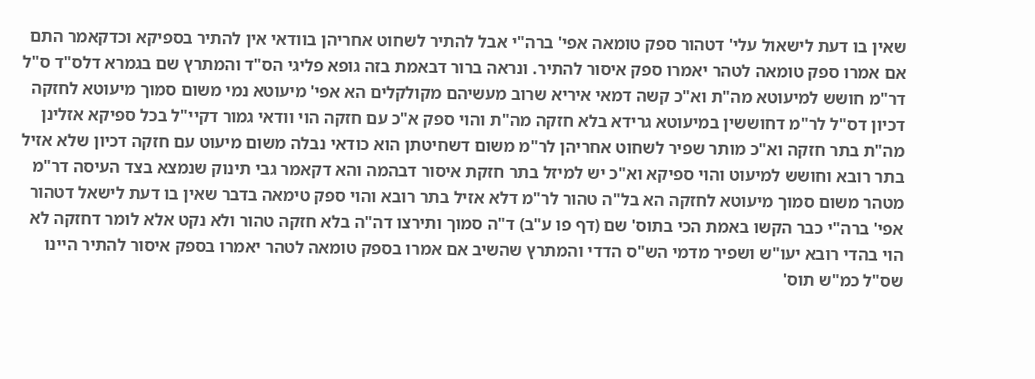שאין בו דעת לישאול עלי' דטהור ספק טומאה אפי' ברה"י אבל להתיר לשחוט אחריהן בוודאי אין להתיר בספיקא וכדקאמר התם אם אמרו ספק טומאה לטהר יאמרו ספק איסור להתיר. ונראה ברור דבאמת בזה גופא פליגי הס"ד והמתרץ שם בגמרא דלס"ד ס"ל דר"מ חושש למיעוטא מה"ת וא"כ קשה דמאי איריא שרוב מעשיהם מקולקלים הא אפי' מיעוטא נמי משום סמוך מיעוטא לחזקה דכיון דס"ל לר"מ דחוששין במיעוטא גרידא בלא חזקה מה"ת והוי ספק א"כ עם חזקה הוי וודאי גמור דקיי"ל בכל ספיקא אזלינן מה"ת בתר חזקה וא"כ מותר שפיר לשחוט אחריהן לר"מ משום דשחיטתן הוא כודאי נבלה משום מיעוט עם חזקה דכיון שלא אזיל בתר רובא וחושש למיעוט והוי ספיקא וא"כ יש למיזל בתר חזקת איסור דבהמה והא דקאמר גבי תינוק שנמצא בצד העיסה דר"מ מטהר משום סמוך מיעוטא לחזקה הא בל"ה טהור לר"מ דלא אזיל בתר רובא והוי ספק טימאה בדבר שאין בו דעת לישאל דטהור אפי' ברה"י כבר הקשו באמת הכי בתוס' שם (דף פו ע"ב) ד"ה סמוך ותירצו דה"ה בלא חזקה טהור ולא נקט אלא לומר דחזקה לא הוי בהדי רובא יעו"ש ושפיר מדמי הש"ס הדדי והמתרץ שהשיב אם אמרו בספק טומאה לטהר יאמרו בספק איסור להתיר היינו שס"ל כמ"ש תוס'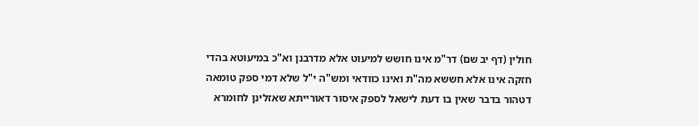חולין (דף יב שם) דר"מ אינו חושש למיעוט אלא מדרבנן וא"כ במיעוטא בהדי חזקה אינו אלא חששא מה"ת ואינו כוודאי ומש"ה י"ל שלא דמי ספק טומאה דטהור בדבר שאין בו דעת לישאל לספק איסור דאורייתא שאזלינן לחומרא